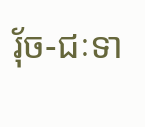រុ័ច-ជៈទា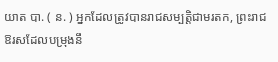យាត បា. ( ន. ) អ្នកដែលត្រូវបានរាជសម្បត្តិជាមរតក, ព្រះរាជឱរសដែលបម្រុងនឹ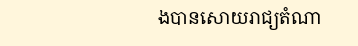ងបានសោយរាជ្យតំណា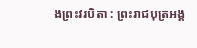ងព្រះវរបិតា : ព្រះរាជបុត្រអង្គ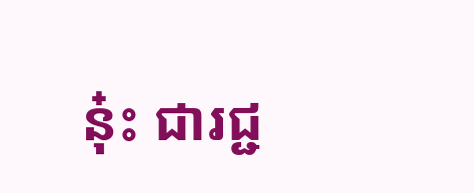នុ៎ះ ជារជ្ជ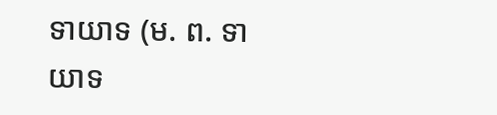ទាយាទ (ម. ព. ទាយាទ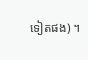ទៀតផង) ។